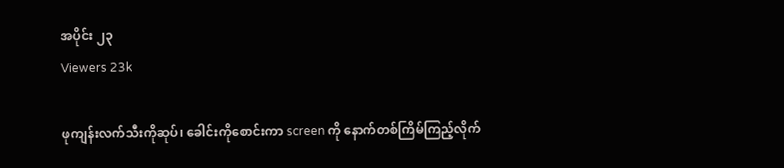အပိုင်း ၂၃
Viewers 23k

ဖုကျန်းလက်သီးကိုဆုပ်၊ ခေါင်းကိုစောင်းကာ screen ကို နောက်တစ်ကြိမ်ကြည့်လိုက်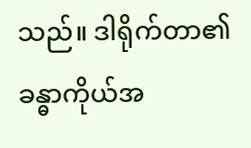သည်။ ဒါရိုက်တာ၏ ခန္ဓာကိုယ်အ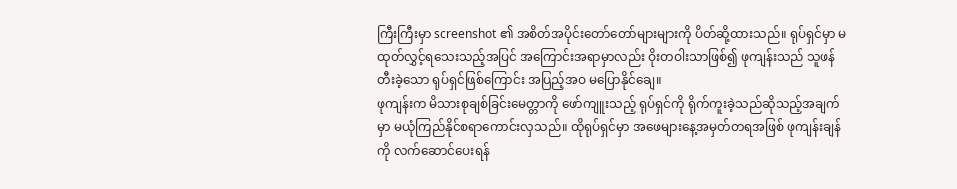ကြီးကြီးမှာ screenshot ၏ အစိတ်အပိုင်းတော်တော်များများကို ပိတ်ဆို့ထားသည်။ ရုပ်ရှင်မှာ မထုတ်လွှင့်ရသေးသည့်အပြင် အကြောင်းအရာမှာလည်း ဝိုးတဝါးသာဖြစ်၍ ဖုကျန်းသည် သူဖန်တီးခဲ့သော ရုပ်ရှင်ဖြစ်ကြောင်း အပြည့်အဝ မပြောနိုင်ချေ။
ဖုကျန်းက မိသားစုချစ်ခြင်းမေတ္တာကို ဖော်ကျူးသည့် ရုပ်ရှင်ကို ရိုက်ကူးခဲ့သည်ဆိုသည့်အချက်မှာ မယုံကြည်နိုင်စရာကောင်းလှသည်။ ထိုရုပ်ရှင်မှာ အဖေများနေ့အမှတ်တရအဖြစ် ဖုကျန်းချန်ကို လက်ဆောင်ပေးရန်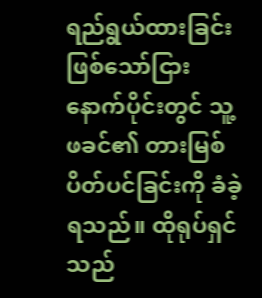ရည်ရွယ်ထားခြင်းဖြစ်သော်ငြား နောက်ပိုင်းတွင် သူ့ဖခင်၏ တားမြစ်ပိတ်ပင်ခြင်းကို ခံခဲ့ရသည်။ ထိုရုပ်ရှင်သည်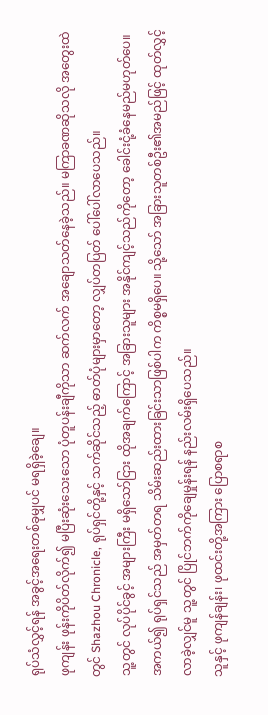ရုပ်သံလွှင့်ရန် အခွင့်အရေးတစ်ခုမျှပင် မရရှိခဲ့ချေ။
ဖုကျန်း ဖုန်းကိုပိတ်လိုက်၍ မပြီးဆုံးသေးသော ပုံတူပန်းချီကိုသာ ဆက်လက် အချောသတ်နေခဲ့သည်။ မကြာခဏဆိုသလို အတွေးထဲတွင် Shazhou Chronicle, ရုပ်ရှင်တို့နှင့် သက်ဆိုင်သည့် ဓာတ်ပုံများမှာတော့ လျှပ်တပြတ် ပေါ်ပေါ်လာပေသည်။
သူ့တွင် လုပ်ပိုင်ခွင့် အများကြီး မရှိသော်ငြား ထိုအချက်ကြောင့် အခြားသူများ အနိုင်ကျင့်သည်ကိုတော့ ခေါင်းငုံ့ခံနေမည်မဟုတ်ပေ။
အကယ်၍ ရုပ်ရှင်သည် အမှတ်တရ သိမ်းဆည်းထားခြင်းသာဖြစ်ပါက ကိစ္စမရှိပေ။ သို့သော် အခြားသူတစ်ဦး၏အမည်ဖြင့် ထုတ်လွှင့်လာခဲ့လျှင်မူ သူ့တွင် ပြိုင်ဘက်ကိုချေမှုန်းရန် နည်းလမ်းရှိပေသည်။
သူနှင့် ဖုကျန်ချန်း၊ ဖုထင်းတို့အကြား ပြောစရာစ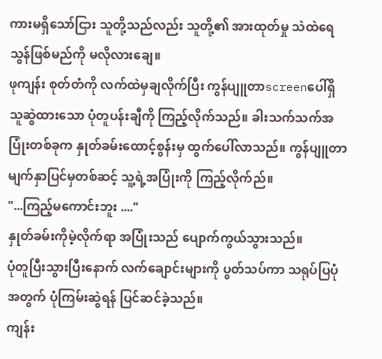ကားမရှိသော်ငြား သူတို့သည်လည်း သူတို့၏ အားထုတ်မှု သဲထဲရေသွန်ဖြစ်မည်ကို မလိုလားချေ။
ဖုကျန်း စုတ်တံကို လက်ထဲမှချလိုက်ပြီး ကွန်ပျူတာscreenပေါ်ရှိ သူဆွဲထားသော ပုံတူပန်းချီကို ကြည့်လိုက်သည်။ ခါးသက်သက်အပြုံးတစ်ခုက နှုတ်ခမ်းထောင့်စွန်းမှ ထွက်ပေါ်လာသည်။ ကွန်ပျူတာမျက်နှာပြင်မှတစ်ဆင့် သူ့ရဲ့အပြုံးကို ကြည့်လိုက်ည်။
"...ကြည့်မကောင်းဘူး ...."
နှုတ်ခမ်းကိုမဲ့လိုက်ရာ အပြုံးသည် ပျောက်ကွယ်သွားသည်။
ပုံတူပြီးသွားပြီးနောက် လက်ချောင်းများကို ပွတ်သပ်ကာ သရုပ်ပြပုံအတွက် ပုံကြမ်းဆွဲရန် ပြင်ဆင်ခဲ့သည်။
ကျန်း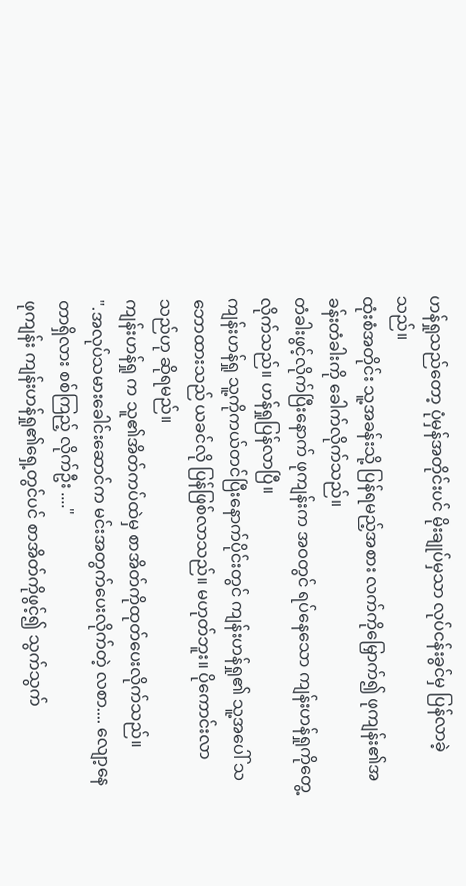ဟန်ရှုသည်တော့ ပုံမှန်အတိုင်းပင် မိုးချုပ်မှသာ လုပ်ငန်းခွင်မှ ပြန်လာခဲ့သည်။
ထုံးစံအတိုင်း သူ့အခန်းသို့ ပြန်ရမည့်အစား လက်ကိုမြှောက်၍ ဖုကျန်း၏အခန်းတံခါးကို ခေါက်လိုက်သည်။
တံခါးဖွင့်လိုက်ပြီးနောက် ဖုကျန်းက အဝတွင် ရပ်နေသော ကျန်းဟန်ရှုကိုတွေ့လိုက်သည်။ ဟန်ရှုပြန်လာပြီ။
ကျန်းဟန်ရှု သူ့ကိုကယ်တင်ပြီးနောက်ပိုင်းတွင် ကျန်းဟန်ရှု၏ သူ့အပေါ် သဘောထားသည် ယခင်လို ပြန်ဖြစ်လာသည်။ မဟုတ်ဘူး။ ပိုကောင်းလာသည်ဟု ဆိုရမည်။
ကျန်းဟန်ရှု က သူ၏အိတ်ကပ်ထဲမှ စာအိတ်ကိုထုတ်ပေးလိုက်သည်။
".အလုပ်သမားခေါင်းဆောင်က မင်းအတွက်ပေးလိုက်တဲ့ လစာ.... လျော့နေတာရှိလား စစ်ကြည့် လိုက်ဦး ...."
ဖုကျန်း ကျန်းဟန်ရှု၏ရှေ့တွင်ပင် စာအိတ်ကိုဖွင့်၍ သွက်သွက်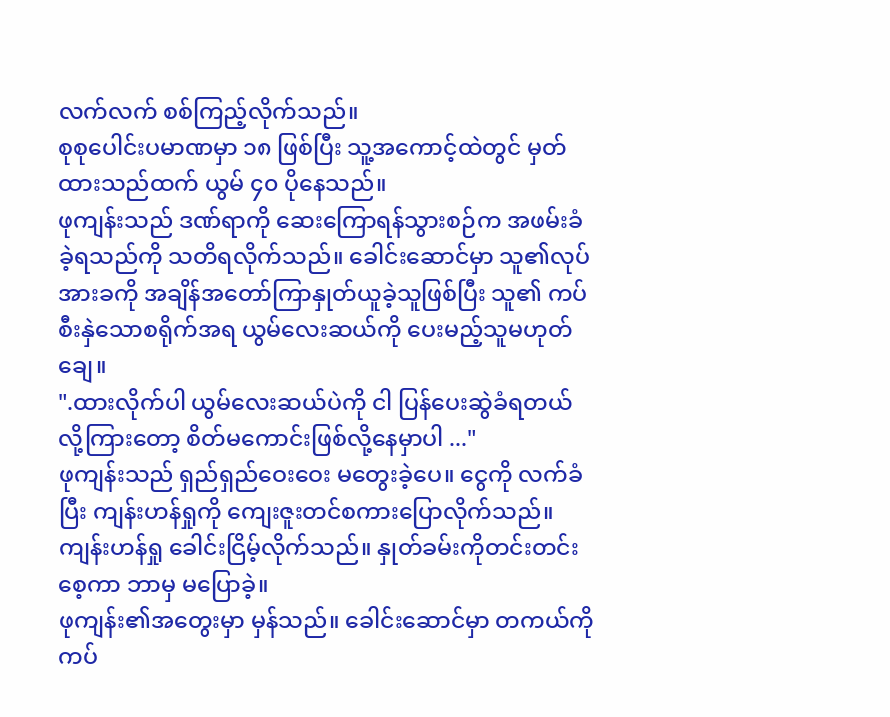လက်လက် စစ်ကြည့်လိုက်သည်။
စုစုပေါင်းပမာဏမှာ ၁၈ ဖြစ်ပြီး သူ့အကောင့်ထဲတွင် မှတ်ထားသည်ထက် ယွမ် ၄၀ ပိုနေသည်။
ဖုကျန်းသည် ဒဏ်ရာကို ဆေးကြောရန်သွားစဉ်က အဖမ်းခံခဲ့ရသည်ကို သတိရလိုက်သည်။ ခေါင်းဆောင်မှာ သူ၏လုပ်အားခကို အချိန်အတော်ကြာနှုတ်ယူခဲ့သူဖြစ်ပြီး သူ၏ ကပ်စီးနှဲသောစရိုက်အရ ယွမ်လေးဆယ်ကို ပေးမည့်သူမဟုတ်ချေ။
".ထားလိုက်ပါ ယွမ်လေးဆယ်ပဲကို ငါ ပြန်ပေးဆွဲခံရတယ်လို့‌ကြားတော့ စိတ်မကောင်းဖြစ်လို့နေမှာပါ ..."
ဖုကျန်းသည် ရှည်ရှည်ဝေးဝေး မတွေးခဲ့ပေ။ ငွေကို လက်ခံပြီး ကျန်းဟန်ရှုကို ကျေးဇူးတင်စကားပြောလိုက်သည်။
ကျန်းဟန်ရှု ခေါင်းငြိမ့်လိုက်သည်။ နှုတ်ခမ်းကိုတင်းတင်းစေ့ကာ ဘာမှ မပြောခဲ့။
ဖုကျန်း၏အတွေးမှာ မှန်သည်။ ခေါင်းဆောင်မှာ တကယ်ကို ကပ်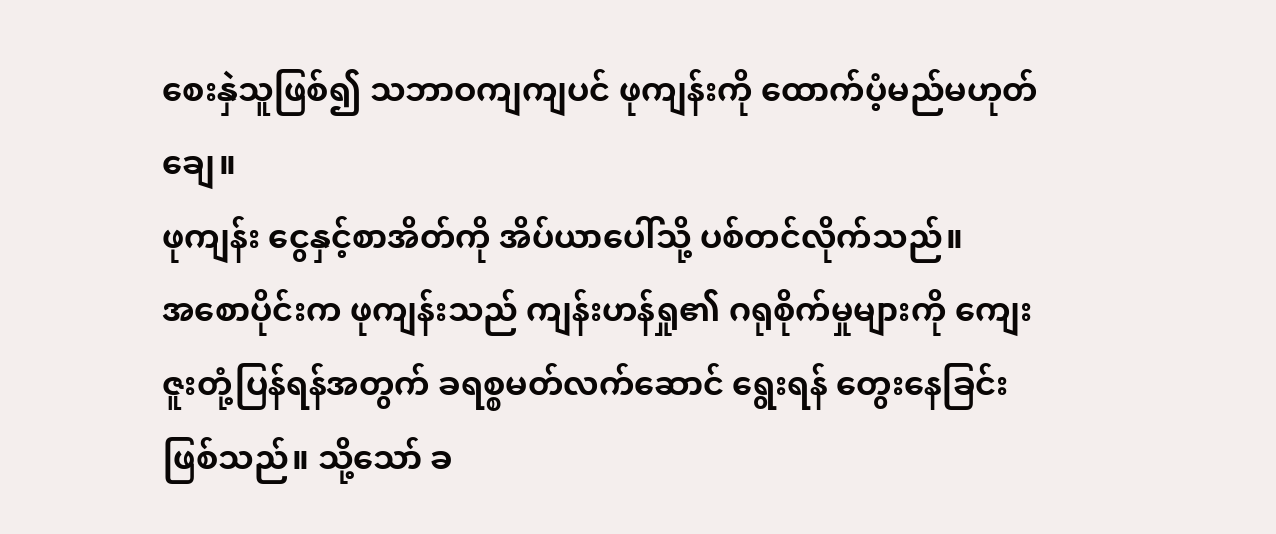စေးနှဲသူဖြစ်၍ သဘာဝကျကျပင် ဖုကျန်းကို ထောက်ပံ့မည်မဟုတ်ချေ။
ဖုကျန်း ငွေနှင့်စာအိတ်ကို အိပ်ယာပေါ်သို့ ပစ်တင်လိုက်သည်။
အစောပိုင်းက ဖုကျန်းသည် ကျန်းဟန်ရှု၏ ဂရုစိုက်မှုများကို ကျေးဇူးတုံ့ပြန်ရန်အတွက် ခရစ္စမတ်လက်ဆောင် ရွေးရန် တွေးနေခြင်းဖြစ်သည်။ သို့သော် ခ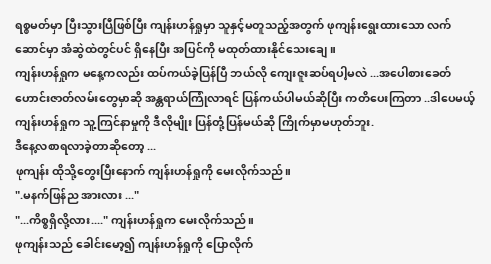ရစ္စမတ်မှာ ပြီးသွားပြီဖြစ်ပြီး ကျန်းဟန်ရှုမှာ သူနှင့်မတူသည့်အတွက် ဖုကျန်းရွေးထားသော လက်ဆောင်မှာ အံဆွဲထဲတွင်ပင် ရှိနေပြီး အပြင်ကို မထုတ်ထားနိုင်သေးချေ။
ကျန်းဟန်ရှုက မနေ့ကလည်း ထပ်ကယ်ခဲ့ပြန်ပြီ ဘယ်လို ကျေးဇူးဆပ်ရပါ့မလဲ ...အပေါစားခေတ်ဟောင်းဇာတ်လမ်းတွေမှာဆို အန္တရာယ်ကြုံလာရင် ပြန်ကယ်ပါမယ်ဆိုပြီး ကတိပေးကြတာ ..ဒါပေမယ့် ကျန်းဟန်ရှုက သူ့ကြင်နာမှုကို ဒီလိုမျိုး ပြန်တုံ့ပြန်မယ်ဆို ကြိုက်မှာမဟုတ်ဘူး.
ဒီနေ့လစာရလာခဲ့တာဆိုတော့ ...
ဖုကျန်း ထိုသို့တွေးပြီးနောက် ကျန်းဟန်ရှုကို မေးလိုက်သည်။
".မနက်ဖြန်ည အားလား ..."
"...ကိစ္စရှိလို့လား...." ကျန်းဟန်ရှုက မေးလိုက်သည်။
ဖုကျန်းသည် ခေါင်းမော့၍ ကျန်းဟန်ရှုကို ပြောလိုက်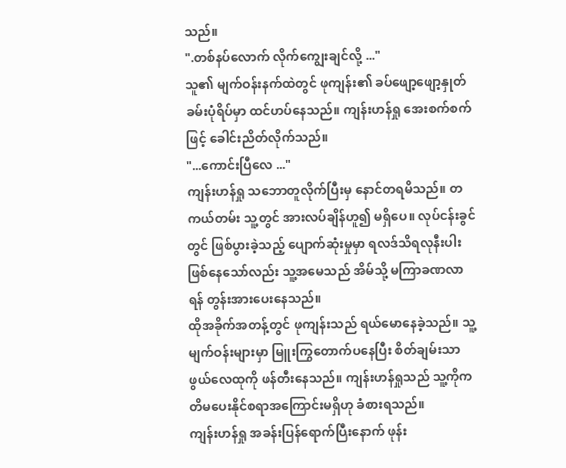သည်။
".တစ်နပ်လောက် လိုက်ကျွေးချင်လို့ ..."
သူ၏ မျက်ဝန်းနက်ထဲတွင် ဖုကျန်း၏ ခပ်ဖျော့ဖျော့နှုတ်ခမ်းပုံရိပ်မှာ ထင်ဟပ်နေသည်။ ကျန်းဟန်ရှု အေးစက်စက်ဖြင့် ခေါင်းညိတ်လိုက်သည်။
"...ကောင်းပြီလေ ..."
ကျန်းဟန်ရှု သဘောတူလိုက်ပြီးမှ နောင်တရမိသည်။ တကယ်တမ်း သူ့တွင် အားလပ်ချိန်ဟူ၍ မရှိပေ။ လုပ်ငန်းခွင်တွင် ဖြစ်ပွားခဲ့သည့် ပျောက်ဆုံးမှုမှာ ရလဒ်သိရလုနီးပါးဖြစ်နေသော်လည်း သူ့အမေသည် အိမ်သို့ မကြာခဏလာရန် တွန်းအားပေးနေသည်။
ထိုအခိုက်အတန့်တွင် ဖုကျန်းသည် ရယ်မောနေခဲ့သည်။ သူ့မျက်ဝန်းများမှာ မြူးကြွတောက်ပနေပြီး စိတ်ချမ်းသာဖွယ်လေထုကို ဖန်တီးနေသည်။ ကျန်းဟန်ရှုသည် သူ့ကိုကတိမပေးနိုင်စရာအကြောင်းမရှိဟု ခံစားရသည်။
ကျန်းဟန်ရှု အခန်းပြန်ရောက်ပြီးနောက် ဖုန်း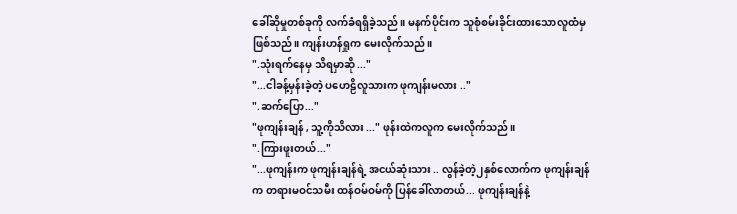ခေါ်ဆိုမှုတစ်ခုကို လက်ခံရရှိခဲ့သည်။ မနက်ပိုင်းက သူစုံစမ်းခိုင်းထားသောလူထံမှ ဖြစ်သည်။ ကျန်းဟန်ရှုက မေးလိုက်သည်။
".သုံးရက်နေမှ သိရမှာဆို ..."
"...ငါခန့်မှန်းခဲ့တဲ့ ပဟေဠိလူသားက ဖုကျန်းမလား .."
".ဆက်ပြော..."
"ဖုကျန်းချန် , သူ့ကိုသိလား ..." ဖုန်းထဲကလူက မေးလိုက်သည်။
".ကြားဖူးတယ်..."
"...ဖုကျန်းက ဖုကျန်းချန်ရဲ့ အငယ်ဆုံးသား .. လွန်ခဲ့တဲ့၂နှစ်လောက်က ဖုကျန်းချန်က တရားမဝင်သမီး ထန်ဝမ်ဝမ်ကို ပြန်ခေါ်လာတယ်... ဖုကျန်းချန်နဲ့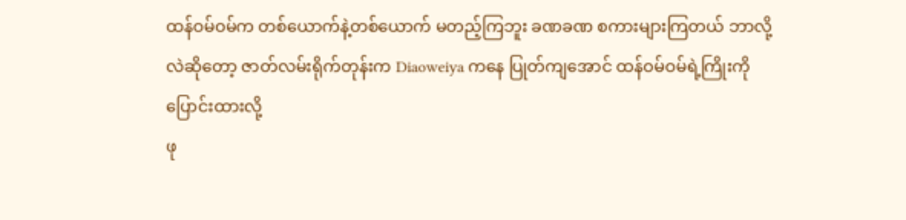ထန်ဝမ်ဝမ်က တစ်ယောက်နဲ့တစ်ယောက် မတည့်ကြဘူး ခဏခဏ စကားများကြတယ် ဘာလို့လဲဆိုတော့ ဇာတ်လမ်းရိုက်တုန်းက Diaoweiya ကနေ ပြုတ်ကျအောင် ထန်ဝမ်ဝမ်ရဲ့ကြိုးကို ပြောင်းထားလို့
ဖု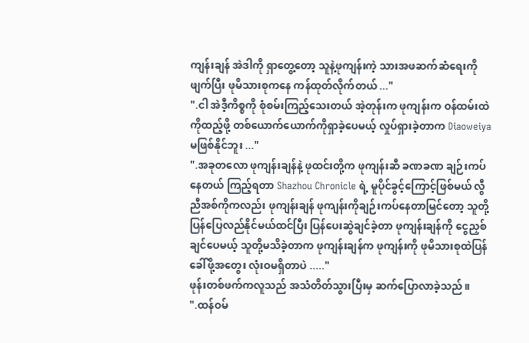ကျန်းချန် အဲဒါကို ရှာတွေ့တော့ သူနဲ့ဖုကျန်းကဲ့ သားအဖဆက်ဆံရေးကိုဖျက်ပြီး ဖုမိသားစုကနေ ကန်ထုတ်လိုက်တယ် ..."
".ငါ အဲဒီ့ကိစ္စကို စုံစမ်းကြည့်သေးတယ် အဲ့တုန်းက ဖုကျန်းက ဝန်ထမ်းထဲကိုထည့်ဖို့ တစ်ယောက်ယောက်ကိုရှာခဲ့ပေမယ့် လှုပ်ရှားခဲ့တာက Diaoweiya မဖြစ်နိုင်ဘူး ..."
".အခုတလော ဖုကျန်းချန်နဲ့ ဖုထင်းတို့က ဖုကျန်းဆီ ခဏခဏ ချဉ်းကပ်နေတယ် ကြည့်ရတာ Shazhou Chronicle ရဲ့ မူပိုင်ခွင့်ကြောင့်ဖြစ်မယ် လွီညီအစ်ကိုကလည်း ဖုကျန်းချန် ဖုကျန်းကိုချဉ်းကပ်နေတာမြင်တော့ သူတို့ပြန်ပြေလည်နိုင်မယ်ထင်ပြီး ပြန်ပေးဆွဲချင်ခဲ့တာ ဖုကျန်းချန်ကို ငွေညှစ်ချင်ပေမယ့် သူတို့မသိခဲ့တာက ဖုကျန်းချန်က ဖုကျန်းကို ဖုမိသားစုထဲပြန်ခေါ်ဖို့အတွေး လုံးဝမရှိတာပဲ ....."
ဖုန်းတစ်ဖက်ကလူသည် အသံတိတ်သွားပြီးမှ ဆက်ပြောလာခဲ့သည်။
".ထန်ဝမ်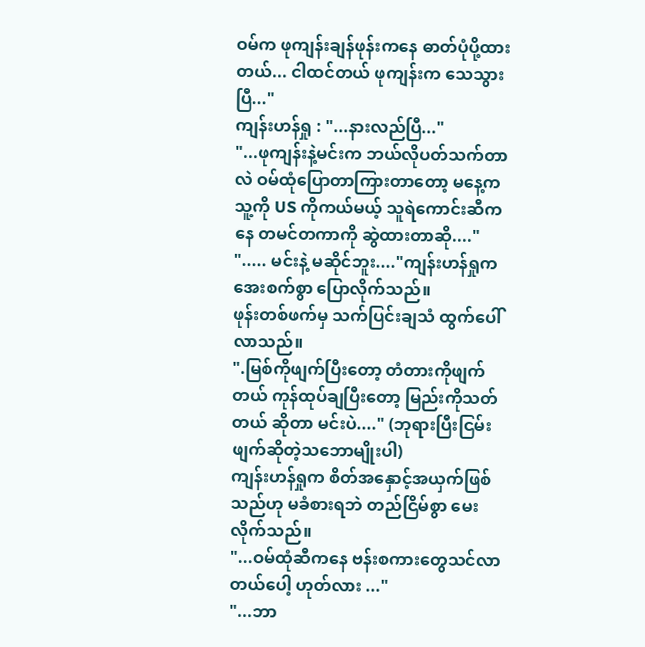ဝမ်က ဖုကျန်းချန်ဖုန်းကနေ ဓာတ်ပုံပို့ထားတယ်... ငါထင်တယ် ဖုကျန်းက သေသွားပြီ..."
ကျန်းဟန်ရှု : "...နားလည်ပြီ..."
"...ဖုကျန်းနဲ့မင်းက ဘယ်လိုပတ်သက်တာလဲ ဝမ်ထုံပြောတာကြားတာတော့ မနေ့က သူ့ကို US ကိုကယ်မယ့် သူရဲကောင်းဆီကနေ တမင်တကာကို ဆွဲထားတာဆို...."
"..... မင်းနဲ့ မဆိုင်ဘူး...."ကျန်းဟန်ရှုက အေးစက်စွာ ပြောလိုက်သည်။
ဖုန်းတစ်ဖက်မှ သက်ပြင်းချသံ ထွက်ပေါ်လာသည်။
".မြစ်ကိုဖျက်ပြီးတော့ တံတားကိုဖျက်တယ် ကုန်ထုပ်ချပြီးတော့ မြည်းကိုသတ်တယ် ဆိုတာ မင်းပဲ...." (ဘုရားပြီးငြမ်းဖျက်ဆိုတဲ့သဘောမျိုးပါ)
ကျန်းဟန်ရှုက စိတ်အနှောင့်အယှက်ဖြစ်သည်ဟု မခံစားရဘဲ တည်ငြိမ်စွာ မေးလိုက်သည်။
"...ဝမ်ထုံဆီကနေ ဗန်းစကားတွေသင်လာတယ်ပေါ့ ဟုတ်လား ..."
"...ဘာ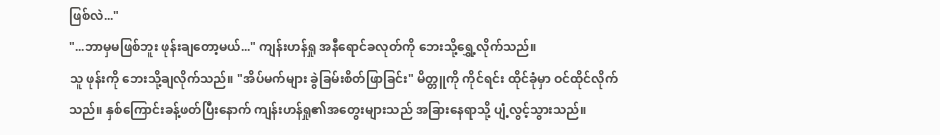ဖြစ်လဲ..."
"...ဘာမှမဖြစ်ဘူး ဖုန်းချတော့မယ်..." ကျန်းဟန်ရှု အနီရောင်ခလုတ်ကို ဘေးသို့ရွှေ့လိုက်သည်။
သူ ဖုန်းကို ဘေးသို့ချလိုက်သည်။ "အိပ်မက်များ ခွဲခြမ်းစိတ်ဖြာခြင်း" မိတ္တူကို ကိုင်ရင်း ထိုင်ခုံမှာ ဝင်ထိုင်လိုက်သည်။ နှစ်ကြောင်းခန့်ဖတ်ပြီးနောက် ကျန်းဟန်ရှု၏အတွေးများသည် အခြားနေရာသို့ ပျံ့လွင့်သွားသည်။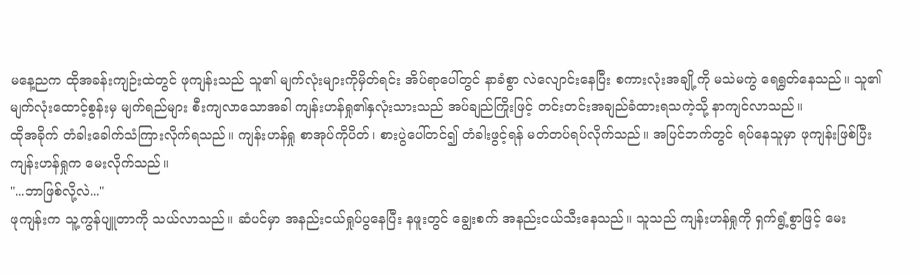မနေ့ညက ထိုအခန်းကျဉ်းထဲတွင် ဖုကျန်းသည် သူ၏ မျက်လုံးများကိုမှိတ်ရင်း အိပ်ရာပေါ်တွင် နာခံစွာ လဲလျောင်းနေပြီး စကားလုံးအချို့ကို မသဲမကွဲ ရေရွတ်နေသည်။ သူ၏မျက်လုံးထောင့်စွန်းမှ မျက်ရည်များ စီးကျလာသောအခါ ကျန်းဟန်ရှု၏နှလုံးသားသည် အပ်ချည်ကြိုးဖြင့် တင်းတင်းအချည်ခံထားရသကဲ့သို့ နာကျင်လာသည်။
ထိုအခိုက် တံခါးခေါက်သံကြားလိုက်ရသည်။ ကျန်းဟန်ရှု စာအုပ်ကိုပိတ်၊ စားပွဲပေါ်တင်၍ တံခါးဖွင့်ရန် မတ်တပ်ရပ်လိုက်သည်။ အပြင်ဘက်တွင် ရပ်နေသူမှာ ဖုကျန်းဖြစ်ပြီး ကျန်းဟန်ရှုက မေးလိုက်သည်။
"...ဘာဖြစ်လို့လဲ..."
ဖုကျန်းက သူ့ကွန်ပျူတာကို သယ်လာသည်။ ဆံပင်မှာ အနည်းငယ်ရှုပ်ပွနေပြီး နဖူးတွင် ချွေးစက် အနည်းငယ်သီးနေသည်။ သူသည် ကျန်းဟန်ရှုကို ရှက်ရွံ့စွာဖြင့် မေး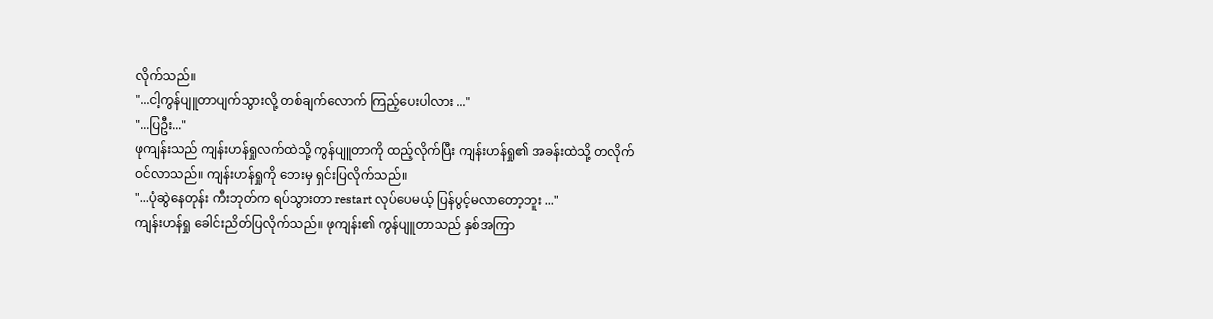လိုက်သည်။
"...ငါ့ကွန်ပျူတာပျက်သွားလို့ တစ်ချက်လောက် ကြည့်ပေးပါလား ..."
"...ပြဦး..."
ဖုကျန်းသည် ကျန်းဟန်ရှုလက်ထဲသို့ ကွန်ပျူတာကို ထည့်လိုက်ပြီး ကျန်းဟန်ရှု၏ အခန်းထဲသို့ တလိုက်ဝင်လာသည်။ ကျန်းဟန်ရှုကို ဘေးမှ ရှင်းပြလိုက်သည်။
"...ပုံဆွဲနေတုန်း ကီးဘုတ်က ရပ်သွားတာ restart လုပ်ပေမယ့် ပြန်ပွင့်မလာတော့ဘူး ..."
ကျန်းဟန်ရှု ခေါင်းညိတ်ပြလိုက်သည်။ ဖုကျန်း၏ ကွန်ပျူတာသည် နှစ်အကြာ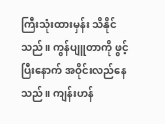ကြီးသုံးထားမှန်း သိနိုင်သည်။ ကွန်ပျူတာကို ဖွင့်ပြီးနောက် အဝိုင်းလည်နေသည်။ ကျန်းဟန်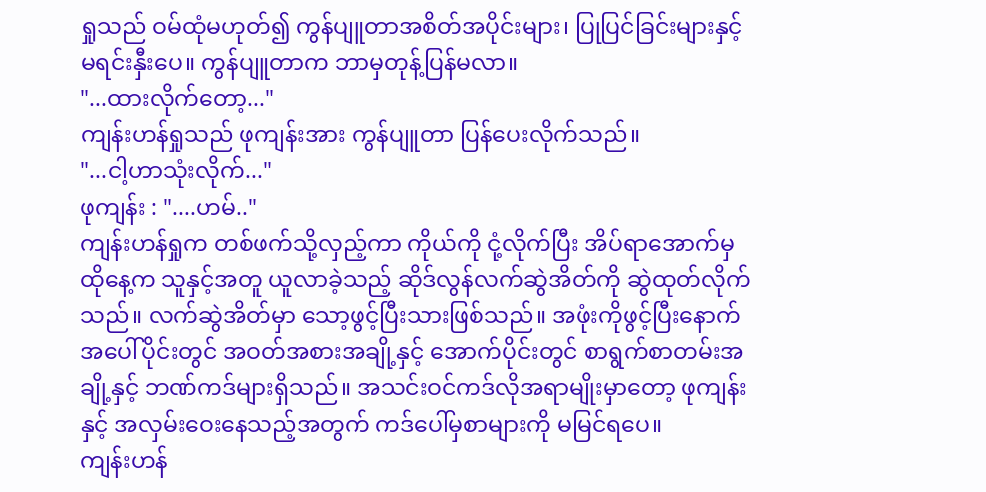ရှုသည် ဝမ်ထုံမဟုတ်၍ ကွန်ပျူတာအစိတ်အပိုင်းများ၊ ပြုပြင်ခြင်းများနှင့် မရင်းနှီးပေ။ ကွန်ပျူတာက ဘာမှတုန့်ပြန်မလာ။
"...ထားလိုက်တော့..."
ကျန်းဟန်ရှုသည် ဖုကျန်းအား ကွန်ပျူတာ ပြန်ပေးလိုက်သည်။
"...ငါ့ဟာသုံးလိုက်..."
ဖုကျန်း : "....ဟမ်.."
ကျန်းဟန်ရှုက တစ်ဖက်သို့လှည့်ကာ ကိုယ်ကို ငုံ့လိုက်ပြီး အိပ်ရာအောက်မှ ထိုနေ့က သူနှင့်အတူ ယူလာခဲ့သည့် ဆိုဒ်လွန်လက်ဆွဲအိတ်ကို ဆွဲထုတ်လိုက်သည်။ လက်ဆွဲအိတ်မှာ သော့ဖွင့်ပြီးသားဖြစ်သည်။ အဖုံးကိုဖွင့်ပြီးနောက် အပေါ်ပိုင်းတွင် အဝတ်အစားအချို့နှင့် အောက်ပိုင်းတွင် စာရွက်စာတမ်းအချို့နှင့် ဘဏ်ကဒ်များရှိသည်။ အသင်းဝင်ကဒ်လိုအရာမျိုးမှာတော့ ဖုကျန်းနှင့် အလှမ်းဝေးနေသည့်အတွက် ကဒ်ပေါ်မှစာများကို မမြင်ရပေ။
ကျန်းဟန်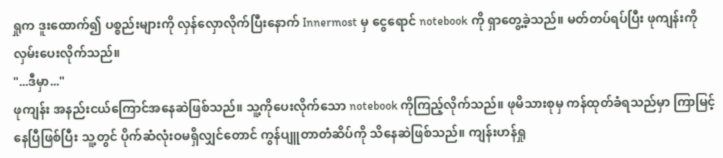ရှုက ဒူးထောက်၍ ပစ္စည်းများကို လှန်လှောလိုက်ပြီးနောက် Innermost မှ ငွေရောင် notebook ကို ရှာတွေ့ခဲ့သည်။ မတ်တပ်ရပ်ပြီး ဖုကျန်းကို လှမ်းပေးလိုက်သည်။
"...ဒီမှာ..."
ဖုကျန်း အနည်းငယ်ကြောင်အနေဆဲဖြစ်သည်။ သူ့ကိုပေးလိုက်သော notebook ကိုကြည့်လိုက်သည်။ ဖုမိသားစုမှ ကန်ထုတ်ခံရသည်မှာ ကြာမြင့်နေပြီဖြစ်ပြီး သူ့တွင် ပိုက်ဆံလုံးဝမရှိလျှင်တောင် ကွန်ပျူတာတံဆိပ်ကို သိနေဆဲဖြစ်သည်။ ကျန်းဟန်ရှု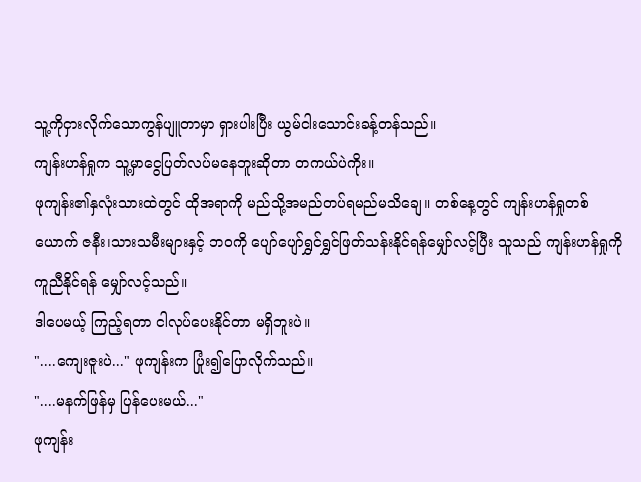သူ့ကိုငှားလိုက်သောကွန်ပျူတာမှာ ရှားပါးပြီး ယွမ်ငါးသောင်းခန့်တန်သည်။
ကျန်းဟန်ရှုက သူ့မှာငွေပြတ်လပ်မနေဘူးဆိုတာ တကယ်ပဲကိုး။
ဖုကျန်း၏နှလုံးသားထဲတွင် ထိုအရာကို မည်သို့အမည်တပ်ရမည်မသိချေ။ တစ်နေ့တွင် ကျန်းဟန်ရှုတစ်ယောက် ဇနီး၊သားသမီးများနှင့် ဘဝကို ပျော်ပျော်ရွှင်ရွှင်ဖြတ်သန်းနိုင်ရန်မျှော်လင့်ပြီး သူသည် ကျန်းဟန်ရှုကိုကူညီနိုင်ရန် မျှော်လင့်သည်။
ဒါပေမယ့် ကြည့်ရတာ ငါလုပ်ပေးနိုင်တာ မရှိဘူးပဲ။
"....ကျေးဇူးပဲ..." ဖုကျန်းက ပြုံး၍ပြောလိုက်သည်။
"....မနက်ဖြန်မှ ပြန်ပေးမယ်..."
ဖုကျန်း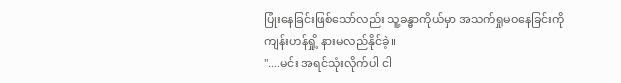ပြုံးနေခြင်းဖြစ်သော်လည်း သူ့ခန္ဓာကိုယ်မှာ အသက်ရှုမဝနေခြင်းကို ကျန်းဟန်ရှို့ နားမလည်နိုင်ခဲ့။
"....မင်း အရင်သုံးလိုက်ပါ ငါ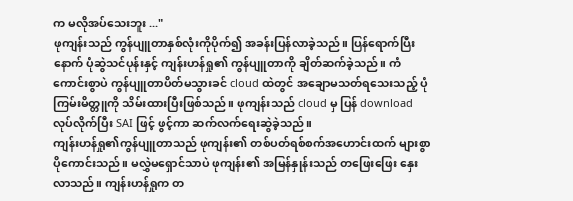က မလိုအပ်သေးဘူး ..."
ဖုကျန်းသည် ကွန်ပျူတာနှစ်လုံးကိုပိုက်၍ အခန်းပြန်လာခဲ့သည်။ ပြန်ရောက်ပြီးနောက် ပုံဆွဲသင်ပုန်းနှင့် ကျန်းဟန်ရှု၏ ကွန်ပျူတာကို ချိတ်ဆက်ခဲ့သည်။ ကံကောင်းစွာပဲ ကွန်ပျူတာပိတ်မသွားခင် cloud ထဲတွင် အချောမသတ်ရသေးသည့် ပုံကြမ်းမိတ္တူကို သိမ်းထားပြီးဖြစ်သည်။ ဖုကျန်းသည် cloud မှ ပြန် download လုပ်လိုက်ပြီး SAI ဖြင့် ဖွင့်ကာ ဆက်လက်ရေးဆွဲခဲ့သည်။
ကျန်းဟန်ရှု၏ကွန်ပျူတာသည် ဖုကျန်း၏ တစ်ပတ်ရစ်စက်အဟောင်းထက် များစွာပိုကောင်းသည်။ မလွှဲမရှောင်သာပဲ ဖုကျန်း၏ အမြန်နှုန်းသည် တဖြေး‌ဖြေး နှေးလာသည်။ ကျန်းဟန်ရှုက တ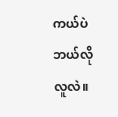ကယ်ပဲ ဘယ်လိုလူလဲ။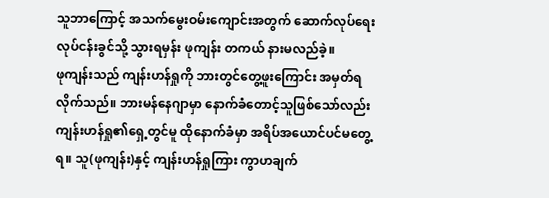သူဘာကြောင့် အသက်မွေးဝမ်းကျောင်းအတွက် ဆောက်လုပ်ရေးလုပ်ငန်းခွင်သို့ သွားရမှန်း ဖုကျန်း တကယ် နားမလည်ခဲ့။
ဖုကျန်းသည် ကျန်းဟန်ရှုကို ဘားတွင်တွေ့ဖူးကြောင်း အမှတ်ရလိုက်သည်။ ဘားမန်နေဂျာမှာ နောက်ခံတောင့်သူဖြစ်သော်လည်း ကျန်းဟန်ရှု၏ရှေ့တွင်မူ ထိုနောက်ခံမှာ အရိပ်အယောင်ပင်မတွေ့ရ။ သူ(ဖုကျန်း)နှင့် ကျန်းဟန်ရှုကြား ကွာဟချက်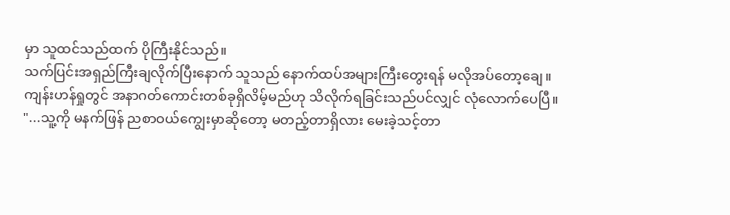မှာ သူထင်သည်ထက် ပိုကြီးနိုင်သည်။
သက်ပြင်းအရှည်ကြီးချလိုက်ပြီးနောက် သူသည် နောက်ထပ်အများကြီးတွေးရန် မလိုအပ်တော့ချေ။ ကျန်းဟန်ရှုတွင် အနာဂတ်ကောင်းတစ်ခုရှိလိမ့်မည်ဟု သိလိုက်ရခြင်းသည်ပင်လျှင် လုံလောက်ပေပြီ။
"...သူ့ကို မနက်ဖြန် ညစာဝယ်ကျွေးမှာ‌ဆိုတော့ မတည့်တာရှိလား မေးခဲ့သင့်တာ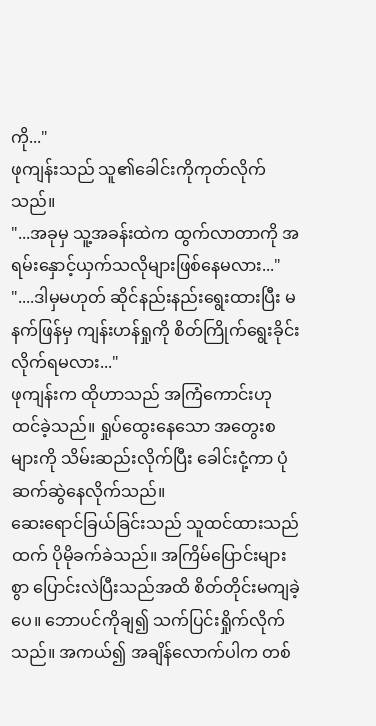ကို..."
ဖုကျန်းသည် သူ၏ခေါင်းကိုကုတ်လိုက်သည်။
"...အခုမှ သူ့အခန်းထဲက ထွက်လာတာကို အရမ်းနှောင့်ယှက်သလိုများဖြစ်နေမလား..."
"....ဒါမှမဟုတ် ဆိုင်နည်းနည်းရွေးထားပြီး မနက်ဖြန်မှ ကျန်းဟန်ရှုကို စိတ်ကြိုက်ရွေးခိုင်းလိုက်ရမလား..."
ဖုကျန်းက ထိုဟာသည် အကြံကောင်းဟု ထင်ခဲ့သည်။ ရှုပ်ထွေးနေသော အတွေးစများကို သိမ်းဆည်းလိုက်ပြီး ခေါင်းငုံ့ကာ ပုံဆက်ဆွဲနေလိုက်သည်။
ဆေးရောင်ခြယ်ခြင်းသည် သူထင်ထားသည်ထက် ပိုမိုခက်ခဲသည်။ အကြိမ်ပြောင်းများစွာ ပြောင်းလဲပြီးသည်အထိ စိတ်တိုင်းမကျခဲ့ပေ။ ဘောပင်ကိုချ၍ သက်ပြင်းရှိုက်လိုက်သည်။ အကယ်၍ အချိန်လောက်ပါက တစ်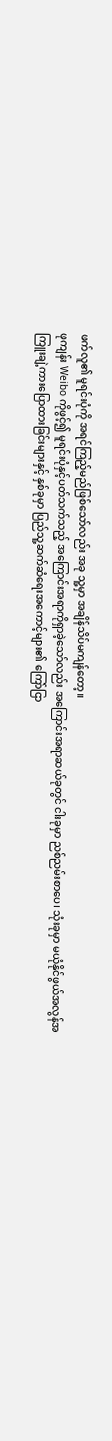ဖက်လူ၏ မူရင်းပုံကို အရင်ကြည့်မည်ဖြစ်သော်လည်း အခု သူ့မှာ အချိန်သိပ်မကျန်တော့။
ဖုကျန်း Weibo ကိုဖွင့်၍ မူရင်းပုံနှင့်ပတ်သက်သည့် အကြောင်းအရာကိုရှာခဲ့သော်လည်း အကြောင်းအရာဆယ်ခုတွင် ငါးခုမှာ ညစ်ညမ်းစာပေ၊ သုံးခုမှာ မယုံနိုင်ဖွယ်အလွန်အကြူးချဲ့ကားပြောထားခြင်းများနှင့် နှစ်ခုမှာ ပြည်သူ့ဆက်ဆံရေးအကောင့်များ၏ ကြော်ငြာ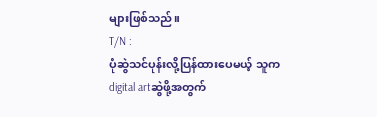များဖြစ်သည်။
T/N :
ပုံဆွဲသင်ပုန်းလို့ပြန်ထားပေမယ့် သူက digital artဆွဲဖို့အတွက်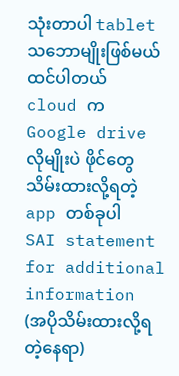သုံးတာပါ tabletသဘောမျိုးဖြစ်မယ်ထင်ပါတယ်
cloud က Google drive လိုမျိုးပဲ ဖိုင်တွေသိမ်းထားလို့ရတဲ့ app တစ်ခုပါ
SAI statement for additional information (အပိုသိမ်းထားလို့ရတဲ့နေရာ)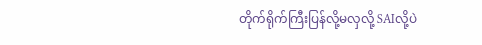တိုက်ရိုက်ကြီးပြန်လို့မလှလို့ SAIလို့ပဲ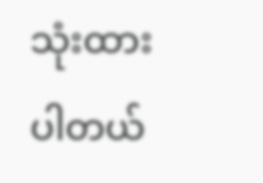သုံးထားပါတယ်